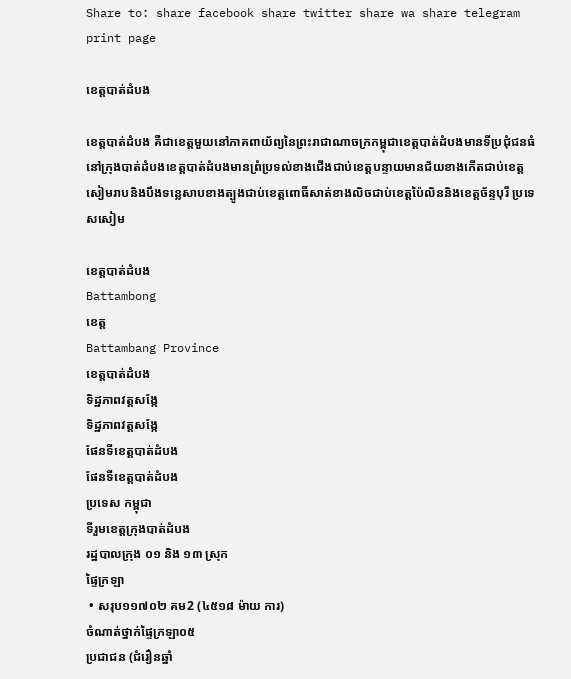Share to: share facebook share twitter share wa share telegram print page

ខេត្តបាត់ដំបង

ខេត្តបាត់ដំបង គឺជាខេត្តមួយនៅភាគពាយ័ព្យនៃព្រះរាជាណាចក្រកម្ពុជាខេត្តបាត់ដំបងមានទីប្រជុំជនធំនៅក្រុងបាត់ដំបងខេត្តបាត់ដំបងមានព្រំប្រទល់ខាងជើងជាប់ខេត្តបន្ទាយមានជ័យខាងកើតជាប់ខេត្តសៀមរាបនិងបឹងទន្លេសាបខាងត្បូងជាប់ខេត្តពោធិ៍សាត់ខាងលិចជាប់ខេត្តប៉ៃលិននិងខេត្តច័ន្ទបុរី ប្រទេសសៀម

ខេត្តបាត់ដំបង
Battambong
ខេត្ត
Battambang Province
ខេត្តបាត់ដំបង
ទិដ្ឋភាពវត្តសង្កែ
ទិដ្ឋភាពវត្តសង្កែ
ផែនទីខេត្តបាត់ដំបង
ផែនទីខេត្តបាត់ដំបង
ប្រទេស កម្ពុជា
ទីរួមខេត្តក្រុងបាត់ដំបង
រដ្ឋបាលក្រុង ០១ និង ១៣ ស្រុក
ផ្ទៃក្រឡា
 • សរុប១១៧០២ គម2 (៤៥១៨ ម៉ាយ ការ)
ចំណាត់ថ្នាក់ផ្ទៃក្រឡា០៥
ប្រជាជន (ជំរឿនឆ្នាំ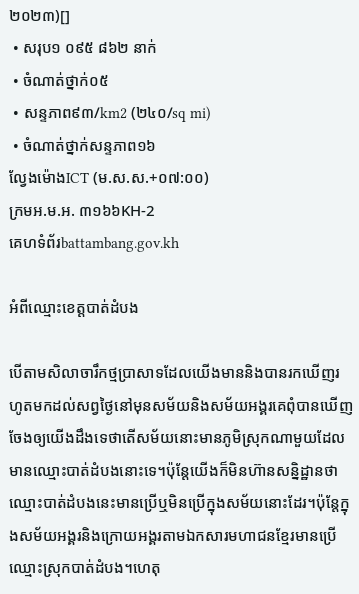២០២៣)[]
 • សរុប១ ០៩៥ ៨៦២ នាក់
 • ចំណាត់ថ្នាក់០៥
 • សន្ទភាព៩៣/km2 (២៤០/sq mi)
 • ចំណាត់ថ្នាក់សន្ទភាព១៦
ល្វែងម៉ោងICT (ម.ស.ស.+០៧:០០)
ក្រមអ.ម.អ. ៣១៦៦KH-2
គេហទំព័រbattambang.gov.kh

អំពីឈ្មោះខេត្តបាត់ដំបង

បើតាមសិលាចារឹកថ្មប្រាសាទដែលយើងមាននិងបានរកឃើញរហូតមកដល់សព្វថ្ងៃនៅមុនសម័យនិងសម័យអង្គរគេពុំបានឃើញចែងឲ្យយើងដឹងទេថាតើសម័យនោះមានភូមិស្រុកណាមួយដែលមានឈ្មោះបាត់ដំបងនោះទេ។ប៉ុន្តែយើងក៏មិនហ៊ានសន្និដ្ឋានថាឈ្មោះបាត់ដំបងនេះមានប្រើឬមិនប្រើក្នុងសម័យនោះដែរ។ប៉ុន្តែក្នុងសម័យអង្គរនិងក្រោយអង្គរតាមឯកសារមហាជនខ្មែរមានប្រើឈ្មោះស្រុកបាត់ដំបង។ហេតុ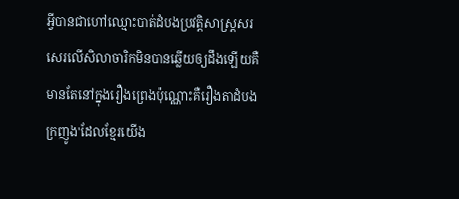អ្វីបានជាហៅឈ្មោះបាត់ដំបងប្រវត្តិសាស្ត្រសរសេរលើសិលាចារិកមិនបានឆ្លើយឲ្យដឹងឡើយគឺមានតែនៅក្នុងរឿងព្រេងប៉ុណ្ណោះគឺរឿងតាដំបងក្រញូង'ដែលខ្មែរយើង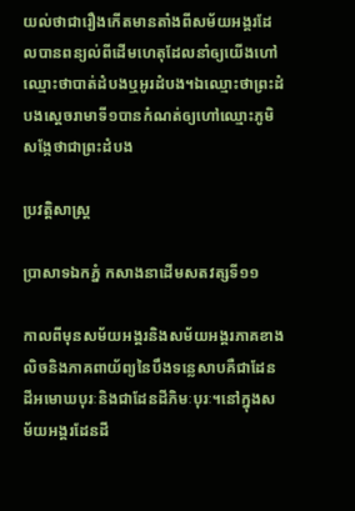យល់ថាជារឿងកើតមានតាំងពីសម័យអង្គរដែលបានពន្យល់ពីដើមហេតុដែលនាំឲ្យយើងហៅឈ្មោះថាបាត់ដំបងឬអូរដំបង។ឯឈ្មោះថាព្រះដំបងស្តេចរាមាទី១បានកំណត់ឲ្យហៅឈ្មោះភូមិសង្កែថាជាព្រះដំបង

ប្រវត្តិសាស្ត្រ

ប្រាសាទឯកភ្នំ កសាងនាដើមសតវត្សទី១១

កាលពីមុនសម័យអង្គរនិងសម័យអង្គរភាគខាងលិចនិងភាគពាយ័ព្យនៃបឹងទន្លេសាបគឺជាដែនដីអមោឃបុរៈនិងជាដែនដីភិមៈបុរៈ។នៅក្នុងសម័យអង្គរដែនដី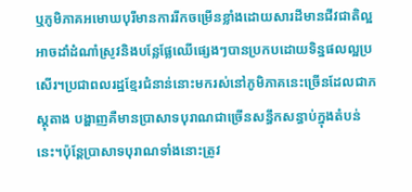ឬភូមិភាគអមោឃបុរីមានការរីកចម្រើនខ្លាំងដោយសារដីមានជីវជាតិល្អអាចដាំដំណាំស្រូវនិងបន្លែផ្លែឈើផ្សេងៗបានប្រកបដោយទិន្នផលល្អប្រសើរ។ប្រជាពលរដ្ឋខ្មែរជំនាន់នោះមករស់នៅភូមិភាគនេះច្រើនដែលជាភស្តុតាង បង្ហាញគឺមានប្រាសាទបុរាណជាច្រើនសន្ធឹកសន្ធាប់ក្នុងតំបន់នេះ។ប៉ុន្តែប្រាសាទបុរាណទាំងនោះត្រូវ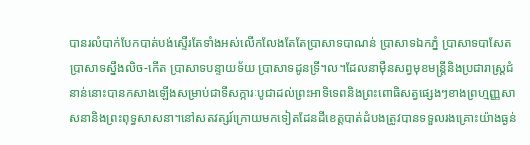បានរលំបាក់បែកបាត់បង់ស្ទើរតែទាំងអស់លើកលែងតែតែប្រាសាទបាណន់ ប្រាសាទឯកភ្នំ ប្រាសាទបាសែត ប្រាសាទស្នឹងលិច-កើត ប្រាសាទបន្ទាយទ័យ ប្រាសាទដូនទ្រី។ល។ដែលនាម៉ឺនសព្វមុខមន្ត្រីនិងប្រជារាស្ត្រជំនាន់នោះបានកសាងឡើងសម្រាប់ជាទីសក្ការៈបូជាដល់ព្រះអាទិទេពនិងព្រះពោធិសត្វផ្សេងៗខាងព្រហ្មញ្ញសាសនានិងព្រះពុទ្ធសាសនា។នៅសតវត្សរ៍ក្រោយមកទៀតដែនដីខេត្តបាត់ដំបងត្រូវបានទទួលរងគ្រោះយ៉ាងធ្ងន់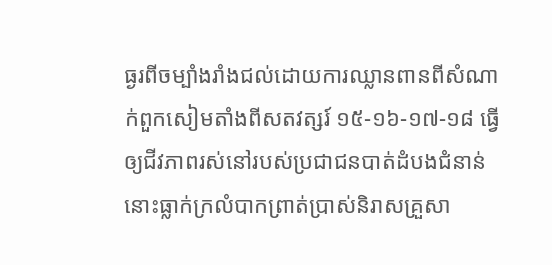ធ្ងរពីចម្បាំងរាំងជល់ដោយការឈ្លានពានពីសំណាក់ពួកសៀមតាំងពីសតវត្សរ៍ ១៥-១៦-១៧-១៨ ធ្វើឲ្យជីវភាពរស់នៅរបស់ប្រជាជនបាត់ដំបងជំនាន់នោះធ្លាក់ក្រលំបាកព្រាត់ប្រាស់និរាសគ្រួសា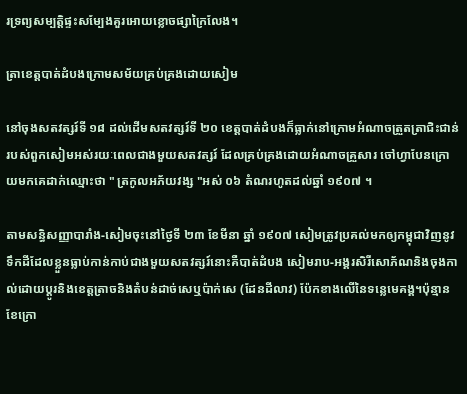រទ្រព្យសម្បត្តិផ្ទះសម្បែងគួរអោយខ្លោចផ្សាក្រៃលែង។

ត្រាខេត្តបាត់ដំបងក្រោមសម័យគ្រប់គ្រងដោយសៀម

នៅចុងសតវត្សរ៍ទី ១៨ ដល់ដើមសតវត្សរ៍ទី ២០ ខេត្តបាត់ដំបងក៏ធ្លាក់នៅក្រោមអំណាចត្រួតត្រាជិះជាន់របស់ពួកសៀមអស់រយៈពេលជាងមួយសតវត្សរ៍ ដែលគ្រប់គ្រងដោយអំណាចគ្រួសារ ចៅហ្វាបែនក្រោយមកគេដាក់ឈ្មោះថា " ត្រកូលអភ័យវង្ស "អស់ ០៦ តំណរហូតដល់ឆ្នាំ ១៩០៧ ។

តាមសន្ធិសញ្ញាបារាំង-សៀមចុះនៅថ្ងៃទី ២៣ ខែមីនា ឆ្នាំ ១៩០៧ សៀមត្រូវប្រគល់មកឲ្យកម្ពុជាវិញនូវទឹកដីដែលខ្លួនធ្លាប់កាន់កាប់ជាងមួយសតវត្សរ៍នោះគឺបាត់ដំបង សៀមរាប-អង្គរសិរីសោភ័ណនិងចុងកាល់ដោយប្តូរនិងខេត្តត្រាចនិងតំបន់ដាច់សេឬប៉ាក់សេ (ដែនដីលាវ) ប៉ែកខាងលើនៃទន្លេមេគង្គ។ប៉ុន្មានខែក្រោ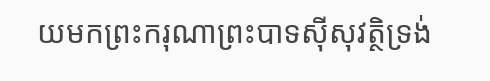យមកព្រះករុណាព្រះបាទស៊ីសុវត្ថិទ្រង់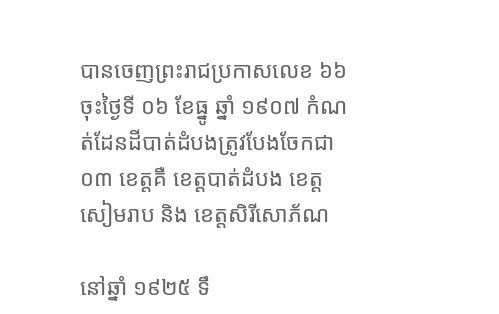បានចេញព្រះរាជប្រកាសលេខ ៦៦ ចុះថ្ងៃទី ០៦ ខែធ្នូ ឆ្នាំ ១៩០៧ កំណត់ដែនដីបាត់ដំបងត្រូវបែងចែកជា ០៣ ខេត្តគឺ ខេត្តបាត់ដំបង ខេត្តសៀមរាប និង ខេត្តសិរីសោភ័ណ

នៅឆ្នាំ ១៩២៥ ទឹ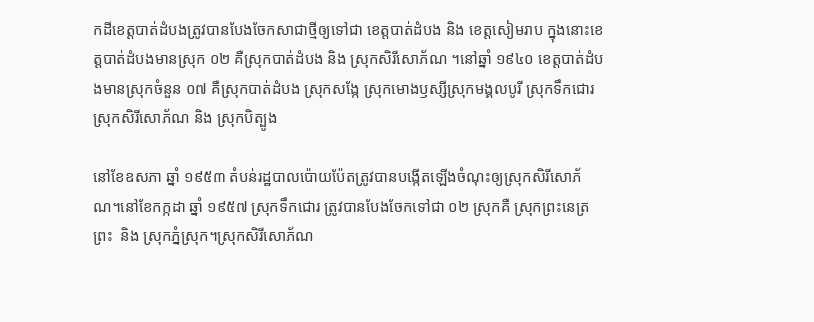កដីខេត្តបាត់ដំបងត្រូវបានបែងចែកសាជាថ្មីឲ្យទៅជា ខេត្តបាត់ដំបង និង ខេត្តសៀមរាប ក្នុងនោះខេត្តបាត់ដំបងមានស្រុក ០២ គឺស្រុកបាត់ដំបង និង ស្រុកសិរីសោភ័ណ ។នៅឆ្នាំ ១៩៤០ ខេត្តបាត់ដំបងមានស្រុកចំនួន ០៧ គឺស្រុកបាត់ដំបង ស្រុកសង្កែ ស្រុកមោងឫស្សីស្រុកមង្គលបូរី ស្រុកទឹកជោរ ស្រុកសិរីសោភ័ណ និង ស្រុកបិត្បូង

នៅខែឧសភា ឆ្នាំ ១៩៥៣ តំបន់រដ្ឋបាលប៉ោយប៉ែតត្រូវបានបង្កើតឡើងចំណុះឲ្យស្រុកសិរីសោភ័ណ។នៅខែកក្កដា ឆ្នាំ ១៩៥៧ ស្រុកទឹកជោរ ត្រូវបានបែងចែកទៅជា ០២ ស្រុកគឺ ស្រុកព្រះនេត្រព្រះ  និង ស្រុកភ្នំស្រុក។ស្រុកសិរីសោភ័ណ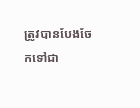ត្រូវបានបែងចែកទៅជា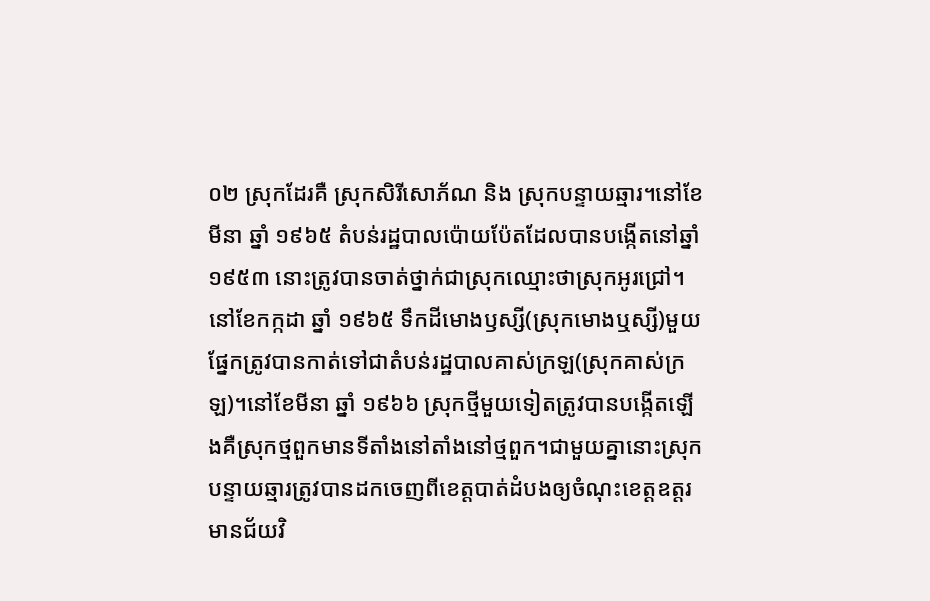០២ ស្រុកដែរគឺ ស្រុកសិរីសោភ័ណ និង ស្រុកបន្ទាយឆ្មារ។នៅខែមីនា ឆ្នាំ ១៩៦៥ តំបន់រដ្ឋបាលប៉ោយប៉ែតដែលបានបង្កើតនៅឆ្នាំ ១៩៥៣ នោះត្រូវបានចាត់ថ្នាក់ជាស្រុកឈ្មោះថាស្រុកអូរជ្រៅ។នៅខែកក្កដា ឆ្នាំ ១៩៦៥ ទឹកដីមោងឫស្សី(ស្រុកមោងឬស្សី)មួយផ្នែកត្រូវបានកាត់ទៅជាតំបន់រដ្ឋបាលគាស់ក្រឡ(ស្រុកគាស់ក្រឡ)។នៅខែមីនា ឆ្នាំ ១៩៦៦ ស្រុកថ្មីមួយទៀតត្រូវបានបង្កើតឡើងគឺស្រុកថ្មពួកមានទីតាំងនៅតាំងនៅថ្មពួក។ជាមួយគ្នានោះស្រុកបន្ទាយឆ្មារត្រូវបានដកចេញពីខេត្តបាត់ដំបងឲ្យចំណុះខេត្តឧត្តរមានជ័យវិ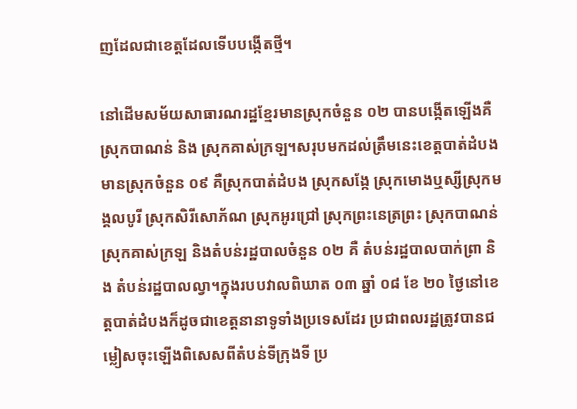ញដែលជាខេត្តដែលទើបបង្កើតថ្មី។

នៅដើមសម័យសាធារណរដ្ឋខ្មែរមានស្រុកចំនួន ០២ បានបង្កើតឡើងគឺ ស្រុកបាណន់ និង ស្រុកគាស់ក្រឡ។សរុបមកដល់ត្រឹមនេះខេត្តបាត់ដំបងមានស្រុកចំនួន ០៩ គឺស្រុកបាត់ដំបង ស្រុកសង្កែ ស្រុកមោងឬស្សីស្រុកមង្គលបូរី ស្រុកសិរីសោភ័ណ ស្រុកអូរជ្រៅ ស្រុកព្រះនេត្រព្រះ ស្រុកបាណន់ ស្រុកគាស់ក្រឡ និងតំបន់រដ្ឋបាលចំនួន ០២ គឺ តំបន់រដ្ឋបាលបាក់ព្រា និង តំបន់រដ្ឋបាលល្វា។ក្នុងរបបវាលពិឃាត ០៣ ឆ្នាំ ០៨ ខែ ២០ ថ្ងៃនៅខេត្តបាត់ដំបងក៏ដូចជាខេត្តនានាទូទាំងប្រទេសដែរ ប្រជាពលរដ្ឋត្រូវបានជម្លៀសចុះឡើងពិសេសពីតំបន់ទីក្រុងទី ប្រ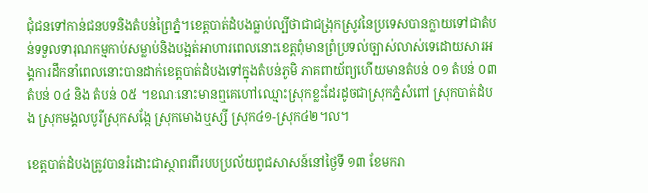ជុំជនទៅកាន់ជនបទនិងតំបន់ព្រៃភ្នំ។ខេត្តបាត់ដំបងធ្លាប់ល្បីថាជាជង្រុកស្រូវនៃប្រទេសបានក្លាយទៅជាតំបន់ទទួលទារុណកម្មកាប់សម្លាប់និងបង្អត់អាហារពេលនោះខេត្តពុំមានព្រំប្រទល់ច្បាស់លាស់ទេដោយសារអង្គការដឹកនាំពេលនោះបានដាក់ខេត្តបាត់ដំបងទៅក្នុងតំបន់ភូមិ ភាគពាយ័ព្យហើយមានតំបន់ ០១ តំបន់ ០៣ តំបន់ ០៤ និង តំបន់ ០៥ ។ខណៈនោះមានឮគេហៅឈ្មោះស្រុកខ្លះដែរដូចជាស្រុកភ្នំសំពៅ ស្រុកបាត់ដំបង ស្រុកមង្គលបូរីស្រុកសង្កែ ស្រុកមោងឬស្សី ស្រុក៤១-ស្រុក៤២។ល។

ខេត្តបាត់ដំបងត្រូវបានរំដោះជាស្ថាពរពីរបបប្រល័យពូជសាសន៍នៅថ្ងៃទី ១៣ ខែមករា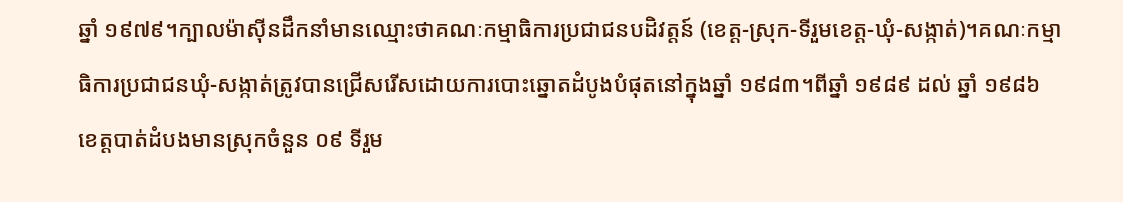ឆ្នាំ ១៩៧៩។ក្បាលម៉ាស៊ីនដឹកនាំមានឈ្មោះថាគណៈកម្មាធិការប្រជាជនបដិវត្តន៍ (ខេត្ត-ស្រុក-ទីរួមខេត្ត-ឃុំ-សង្កាត់)។គណៈកម្មាធិការប្រជាជនឃុំ-សង្កាត់ត្រូវបានជ្រើសរើសដោយការបោះឆ្នោតដំបូងបំផុតនៅក្នុងឆ្នាំ ១៩៨៣។ពីឆ្នាំ ១៩៨៩ ដល់ ឆ្នាំ ១៩៨៦ ខេត្តបាត់ដំបងមានស្រុកចំនួន ០៩ ទីរួម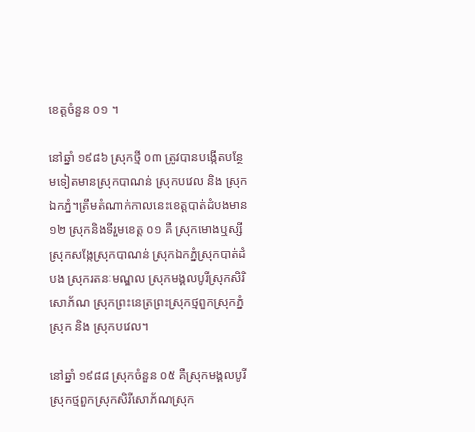ខេត្តចំនួន ០១ ។

នៅឆ្នាំ ១៩៨៦ ស្រុកថ្មី ០៣ ត្រូវបានបង្កើតបន្ថែមទៀតមានស្រុកបាណន់ ស្រុកបវេល និង ស្រុកឯកភ្នំ។ត្រឹមតំណាក់កាលនេះខេត្តបាត់ដំបងមាន ១២ ស្រុកនិងទីរួមខេត្ត ០១ គឺ ស្រុកមោងឬស្សីស្រុកសង្កែស្រុកបាណន់ ស្រុកឯកភ្នំស្រុកបាត់ដំបង ស្រុករតនៈមណ្ឌល ស្រុកមង្គលបូរីស្រុកសិរិសោភ័ណ ស្រុកព្រះនេត្រព្រះស្រុកថ្មពួកស្រុកភ្នំស្រុក និង ស្រុកបវេល។

នៅឆ្នាំ ១៩៨៨ ស្រុកចំនួន ០៥ គឺស្រុកមង្គលបូរី ស្រុកថ្មពួកស្រុកសិរីសោភ័ណស្រុក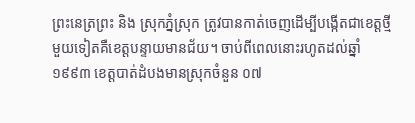ព្រះនេត្រព្រះ និង ស្រុកភ្នំស្រុក ត្រូវបានកាត់ចេញដើម្បីបង្កើតជាខេត្តថ្មីមួយទៀតគឺខេត្តបន្ទាយមានជ័យ។ ចាប់ពីពេលនោះរហូតដល់ឆ្នាំ ១៩៩៣ ខេត្តបាត់ដំបងមានស្រុកចំនួន ០៧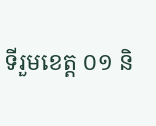ទីរួមខេត្ត ០១ និ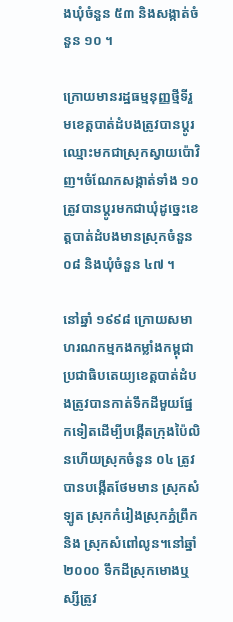ងឃុំចំនួន ៥៣ និងសង្កាត់ចំនួន ១០ ។

ក្រោយមានរដ្ឋធម្មនុញ្ញថ្មីទីរួមខេត្តបាត់ដំបងត្រូវបានប្តូរឈ្មោះមកជាស្រុកស្វាយប៉ោវិញ។ចំណែកសង្កាត់ទាំង ១០ ត្រូវបានប្តូរមកជាឃុំដូច្នេះខេត្តបាត់ដំបងមានស្រុកចំនួន ០៨ និងឃុំចំនួន ៤៧ ។

នៅឆ្នាំ ១៩៩៨ ក្រោយសមាហរណកម្មកងកម្លាំងកម្ពុជាប្រជាធិបតេយ្យខេត្តបាត់ដំបងត្រូវបានកាត់ទឹកដីមួយផ្នែកទៀតដើម្បីបង្កើតក្រុងប៉ៃលិនហើយស្រុកចំនួន ០៤ ត្រូវបានបង្កើតថែមមាន ស្រុកសំឡូត ស្រុកកំរៀងស្រុកភ្នំព្រឹក និង ស្រុកសំពៅលូន។នៅឆ្នាំ ២០០០ ទឹកដីស្រុកមោងឬស្សីត្រូវ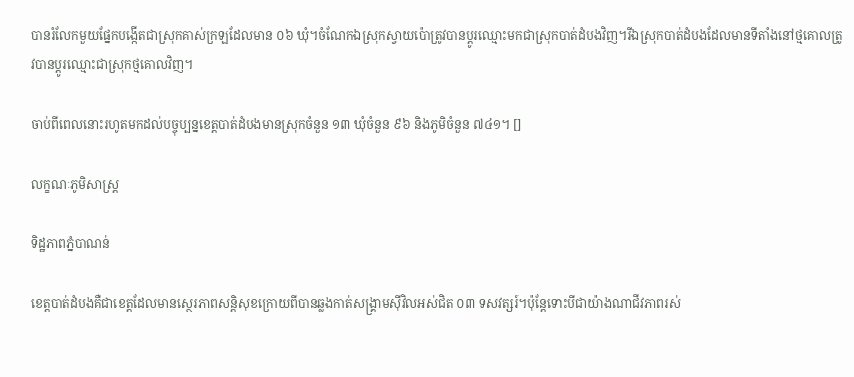បានរំលែកមួយផ្នែកបង្កើតជាស្រុកគាស់ក្រឡដែលមាន ០៦ ឃុំ។ចំណែកឯស្រុកស្វាយប៉ោត្រូវបានប្តូរឈ្មោះមកជាស្រុកបាត់ដំបងវិញ។រីឯស្រុកបាត់ដំបងដែលមានទីតាំងនៅថ្មគោលត្រូវបានប្តូរឈ្មោះជាស្រុកថ្មគោលវិញ។

ចាប់ពីពេលនោះរហូតមកដល់បច្ចុប្បន្នខេត្តបាត់ដំបងមានស្រុកចំនួន ១៣ ឃុំចំនួន ៩៦ និងភូមិចំនួន ៧៤១។ []

លក្ខណៈភូមិសាស្ត្រ

ទិដ្ឋភាពភ្នំបាណន់

ខេត្តបាត់ដំបងគឺជាខេត្តដែលមានស្ថេរភាពសន្តិសុខក្រោយពីបានឆ្លងកាត់សង្គ្រាមស៊ីវិលអស់ជិត ០៣ ទសវត្សរ៍។ប៉ុន្តែទោះបីជាយ៉ាងណាជីវភាពរស់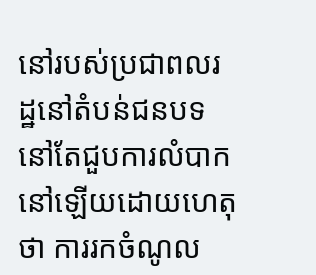នៅរបស់ប្រជាពលរដ្ឋនៅតំបន់ជនបទនៅតែជួបការលំបាកនៅឡើយដោយហេតុថា ការរកចំណូល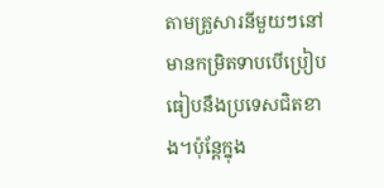តាមគ្រួសារនីមួយៗនៅមានកម្រិតទាបបើប្រៀបធៀបនឹងប្រទេសជិតខាង។ប៉ុន្តែក្នុង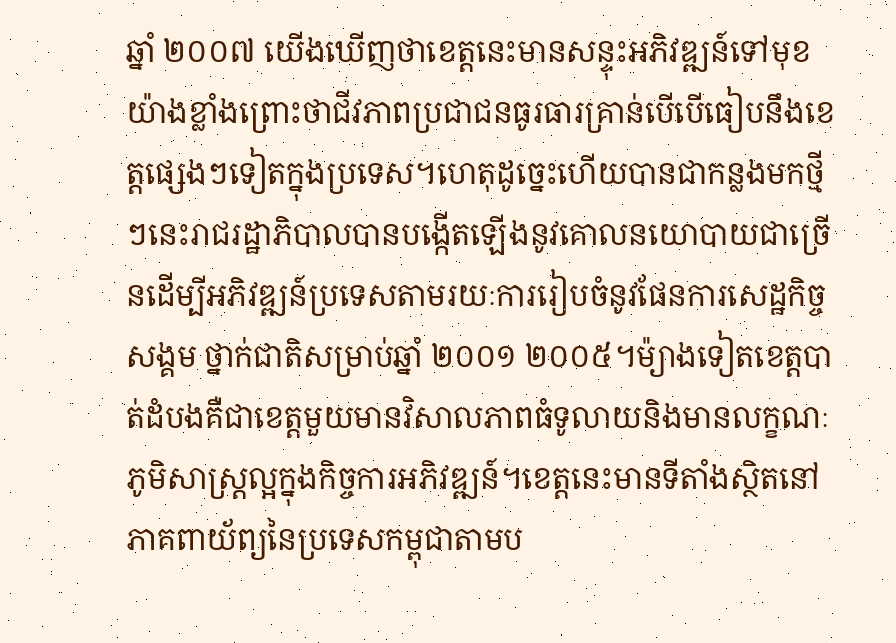ឆ្នាំ ២០០៧ យើងឃើញថាខេត្តនេះមានសន្ទុះអភិវឌ្ឍន៍ទៅមុខយ៉ាងខ្លាំងព្រោះថាជីវភាពប្រជាជនធូរធារគ្រាន់បើបើធៀបនឹងខេត្តផ្សេងៗទៀតក្នុងប្រទេស។ហេតុដូច្នេះហើយបានជាកន្លងមកថ្មីៗនេះរាជរដ្ឋាភិបាលបានបង្កើតឡើងនូវគោលនយោបាយជាច្រើនដើម្បីអភិវឌ្ឍន៍ប្រទេសតាមរយៈការរៀបចំនូវផែនការសេដ្ឋកិច្ចសង្គម ថ្នាក់ជាតិសម្រាប់ឆ្នាំ ២០០១ ២០០៥។ម៉្យាងទៀតខេត្តបាត់ដំបងគឺជាខេត្តមួយមានវិសាលភាពធំទូលាយនិងមានលក្ខណៈភូមិសាស្ត្រល្អក្នុងកិច្ចការអភិវឌ្ឍន៍។ខេត្តនេះមានទីតាំងស្ថិតនៅភាគពាយ័ព្យនៃប្រទេសកម្ពុជាតាមប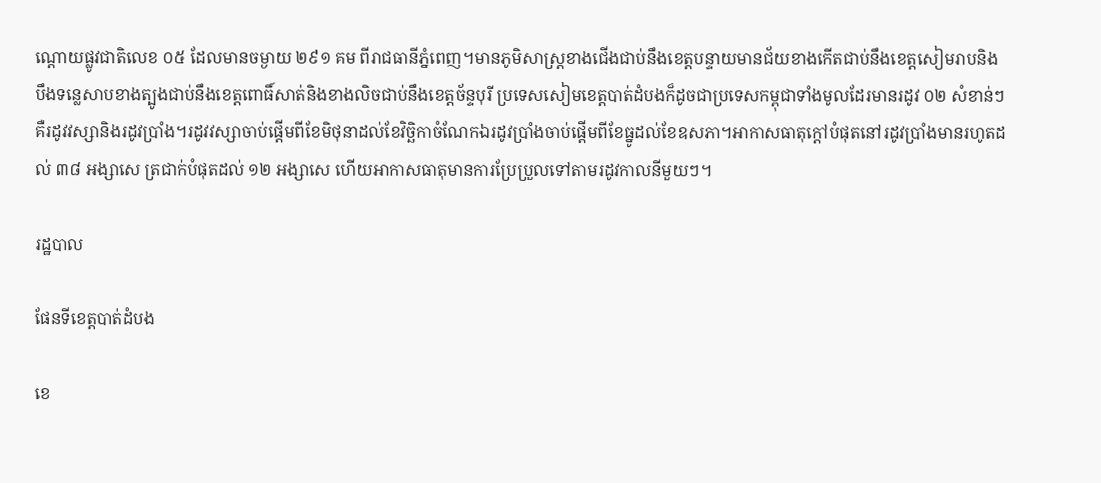ណ្តោយផ្លូវជាតិលេខ ០៥ ដែលមានចម្ងាយ ២៩១ គម ពីរាជធានីភ្នំពេញ។មានភូមិសាស្ត្រខាងជើងជាប់នឹងខេត្តបន្ទាយមានជ័យខាងកើតជាប់នឹងខេត្តសៀមរាបនិងបឹងទន្លេសាបខាងត្បូងជាប់នឹងខេត្តពោធិ៍សាត់និងខាងលិចជាប់នឹងខេត្តច័ន្ទបុរី ប្រទេសសៀមខេត្តបាត់ដំបងក៏ដូចជាប្រទេសកម្ពុជាទាំងមូលដែរមានរដូវ ០២ សំខាន់ៗគឺរដូវវស្សានិងរដូវប្រាំង។រដូវវស្សាចាប់ផ្តើមពីខែមិថុនាដល់ខែវិច្ឆិកាចំណែកឯរដូវប្រាំងចាប់ផ្តើមពីខែធ្នូដល់ខែឧសភា។អាកាសធាតុក្តៅបំផុតនៅរដូវប្រាំងមានរហូតដល់ ៣៨ អង្សាសេ ត្រជាក់បំផុតដល់ ១២ អង្សាសេ ហើយអាកាសធាតុមានការប្រែប្រួលទៅតាមរដូវកាលនីមួយៗ។

រដ្ឋបាល

ផែនទីខេត្តបាត់ដំបង

ខេ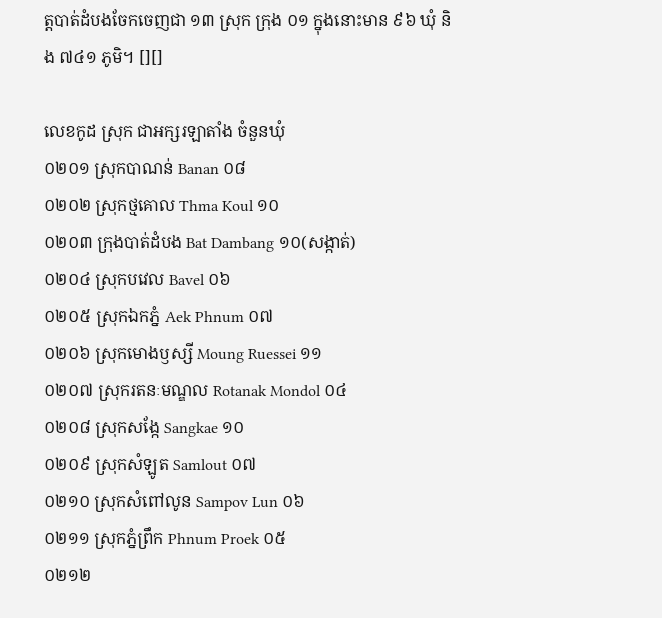ត្តបាត់ដំបងចែកចេញជា ១៣ ស្រុក ក្រុង ០១ ក្នុងនោះមាន ៩៦ ឃុំ និង ៧៤១ ភូមិ។ [][]

លេខកូដ ស្រុក ជាអក្សរឡាតាំង ចំនួនឃុំ
០២០១ ស្រុកបាណន់ Banan ០៨
០២០២ ស្រុកថ្មគោល Thma Koul ១០
០២០៣ ក្រុងបាត់ដំបង Bat Dambang ១០(សង្កាត់)
០២០៤ ស្រុកបវេល Bavel ០៦
០២០៥ ស្រុកឯកភ្នំ Aek Phnum ០៧
០២០៦ ស្រុកមោងឫស្សី Moung Ruessei ១១
០២០៧ ស្រុករតនៈមណ្ឌល Rotanak Mondol ០៤
០២០៨ ស្រុកសង្កែ Sangkae ១០
០២០៩ ស្រុកសំឡូត Samlout ០៧
០២១០ ស្រុកសំពៅលូន Sampov Lun ០៦
០២១១ ស្រុកភ្នំព្រឹក Phnum Proek ០៥
០២១២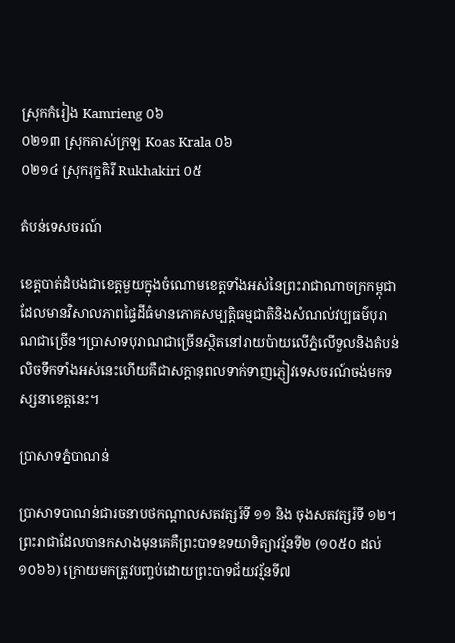ស្រុកកំរៀង Kamrieng ០៦
០២១៣ ស្រុកគាស់ក្រឡ Koas Krala ០៦
០២១៤ ស្រុករុក្ខគិរី Rukhakiri ០៥

តំបន់ទេសចរណ៍

ខេត្តបាត់ដំបងជាខេត្តមួយក្នុងចំណោមខេត្តទាំងអស់នៃព្រះរាជាណាចក្រកម្ពុជាដែលមានវិសាលភាពផ្ទៃដីធំមានភោគសម្បត្តិធម្មជាតិនិងសំណល់វប្បធម៌បុរាណជាច្រើន។ប្រាសាទបុរាណជាច្រើនស្ថិតនៅរាយប៉ាយលើភ្នំលើទួលនិងតំបន់លិចទឹកទាំងអស់នេះហើយគឺជាសក្តានុពលទាក់ទាញភ្ញៀវទេសចរណ៍ចង់មកទស្សនាខេត្តនេះ។

ប្រាសាទភ្នំបាណន់

ប្រាសាទបាណន់ជារចនាបថកណ្តាលសតវត្សរ៍ទី ១១ និង ចុងសតវត្សរ៍ទី ១២។ព្រះរាជាដែលបានកសាងមុនគេគឺព្រះបាទឧទយាទិត្យាវរ្ម័នទី២ (១០៥០ ដល់ ១០៦៦) ក្រោយមកត្រូវបញ្ចប់ដោយព្រះបាទជ័យវរ្ម័នទី៧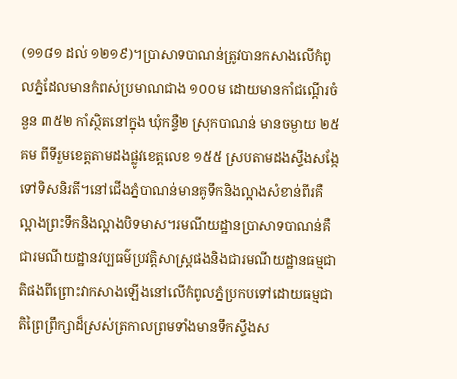(១១៨១ ដល់ ១២១៩)។ប្រាសាទបាណន់ត្រូវបានកសាងលើកំពូលភ្នំដែលមានកំពស់ប្រមាណជាង ១០០ម ដោយមានកាំជណ្តើរចំនួន ៣៥២ កាំស្ថិតនៅក្នុង ឃុំកន្ទឺ២ ស្រុកបាណន់ មានចម្ងាយ ២៥ គម ពីទីរួមខេត្តតាមដងផ្លូវខេត្តលេខ ១៥៥ ស្របតាមដងស្ទឹងសង្កែទៅទិសនិរតី។នៅជើងភ្នំបាណន់មានគូទឹកនិងល្អាងសំខាន់ពីរគឺល្អាងព្រះទឹកនិងល្អាងបិទមាស។រមណីយដ្ឋានប្រាសាទបាណន់គឺជារមណីយដ្ឋានវប្បធម៌ប្រវត្តិសាស្ត្រផងនិងជារមណីយដ្ឋានធម្មជាតិផងពីព្រោះវាកសាងឡើងនៅលើកំពូលភ្នំប្រកបទៅដោយធម្មជាតិព្រៃព្រឹក្សាដ៏ស្រស់ត្រកាលព្រមទាំងមានទឹកស្ទឹងស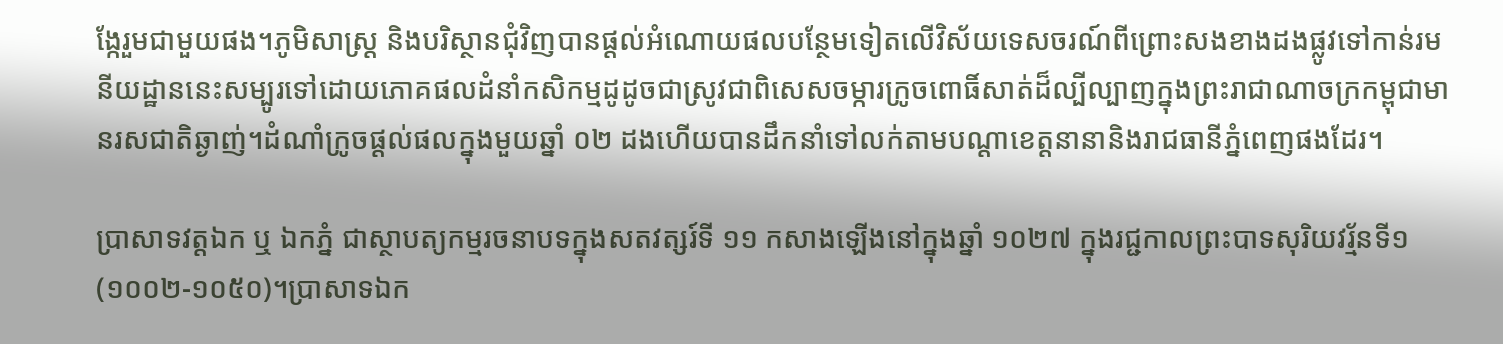ង្កែរួមជាមួយផង។ភូមិសាស្ត្រ និងបរិស្ថានជុំវិញបានផ្តល់អំណោយផលបន្ថែមទៀតលើវិស័យទេសចរណ៍ពីព្រោះសងខាងដងផ្លូវទៅកាន់រមនីយដ្ឋាននេះសម្បូរទៅដោយភោគផលដំនាំកសិកម្មដូដូចជាស្រូវជាពិសេសចម្ការក្រូចពោធិ៍សាត់ដ៏ល្បីល្បាញក្នុងព្រះរាជាណាចក្រកម្ពុជាមានរសជាតិឆ្ងាញ់។ដំណាំក្រូចផ្តល់ផលក្នុងមួយឆ្នាំ ០២ ដងហើយបានដឹកនាំទៅលក់តាមបណ្តាខេត្តនានានិងរាជធានីភ្នំពេញផងដែរ។

ប្រាសាទវត្តឯក ឬ ឯកភ្នំ ជាស្ថាបត្យកម្មរចនាបទក្នុងសតវត្សរ៍ទី ១១ កសាងឡើងនៅក្នុងឆ្នាំ ១០២៧ ក្នុងរជ្ជកាលព្រះបាទសុរិយវរ្ម័នទី១ (១០០២-១០៥០)។ប្រាសាទឯក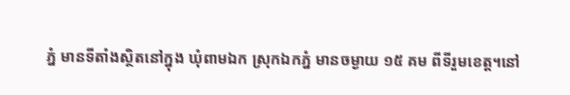ភ្នំ មានទីតាំងស្ថិតនៅក្នុង ឃុំពាមឯក ស្រុកឯកភ្នំ មានចម្ងាយ ១៥ គម ពីទីរួមខេត្ត។នៅ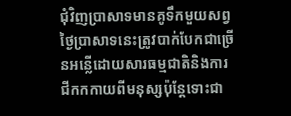ជុំវិញប្រាសាទមានគូទឹកមួយសព្វថ្ងៃប្រាសាទនេះត្រូវបាក់បែកជាច្រើនអន្លើដោយសារធម្មជាតិនិងការជីកកកាយពីមនុស្សប៉ុន្តែទោះជា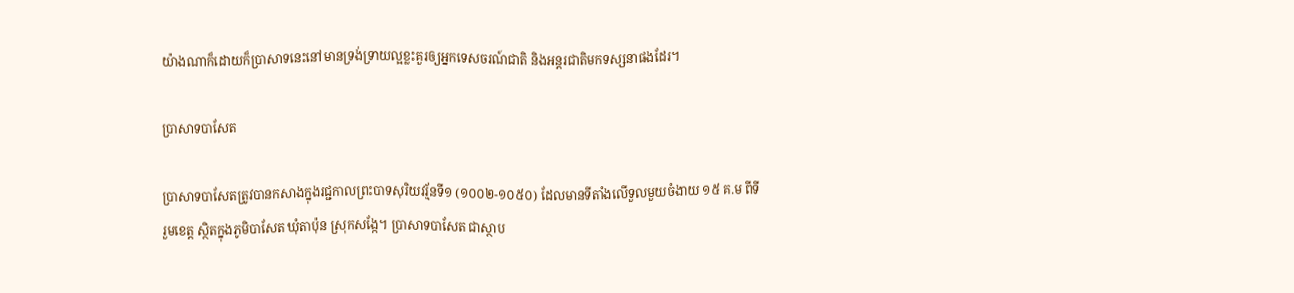យ៉ាងណាក៏ដោយក៏ប្រាសាទនេះនៅមានទ្រង់ទ្រាយល្អខ្លះគួរឲ្យអ្នកទេសចរណ៍ជាតិ និងអន្តរជាតិមកទស្សនាផងដែរ។

ប្រាសាទបាសែត

ប្រាសាទបាសែតត្រូវបានកសាងក្នុងរជ្ជកាលព្រះបាទសុរិយវរ្ម័នទី១ (១០០២-១០៥០) ដែលមានទីតាំងលើទួលមួយចំងាយ ១៥ គ.ម ពីទីរួមខេត្ត ស្ថិតក្នុងភូមិបាសែត ឃុំតាប៉ុន ស្រុកសង្កែ។ ប្រាសាទបាសែត ជាស្ថាប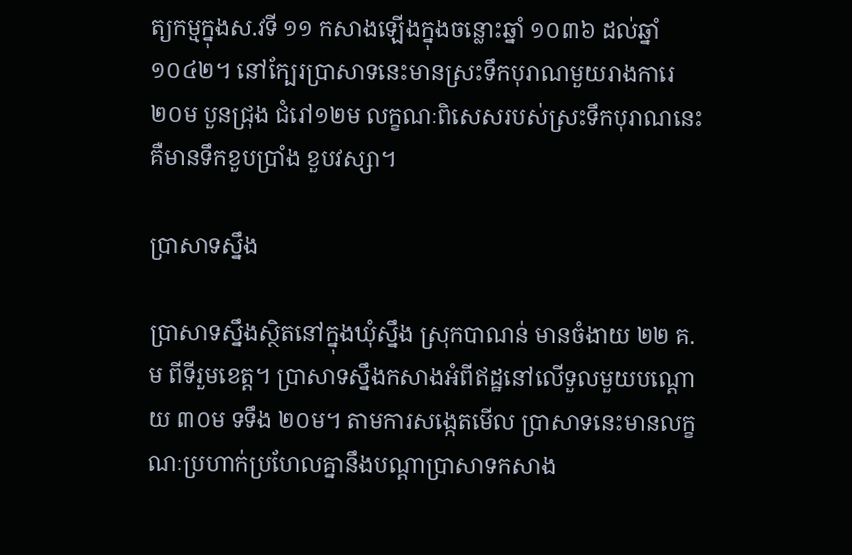ត្យកម្មក្នុងស.វទី ១១ កសាងឡើងក្នុងចន្លោះឆ្នាំ ១០៣៦ ដល់ឆ្នាំ ១០៤២។ នៅក្បែរប្រាសាទនេះមានស្រះទឹកបុរាណមួយរាងការេ ២០ម បួនជ្រុង ជំរៅ១២ម លក្ខណៈពិសេសរបស់ស្រះទឹកបុរាណនេះគឺមានទឹកខួបប្រាំង ខួបវស្សា។

ប្រាសាទស្នឹង

ប្រាសាទស្នឹងស្ថិតនៅក្នុងឃុំស្នឹង ស្រុកបាណន់ មានចំងាយ ២២ គ.ម ពីទីរួមខេត្ត។ ប្រាសាទស្នឹងកសាងអំពីឥដ្ឋនៅលើទួលមួយបណ្តោយ ៣០ម ទទឹង ២០ម។ តាមការសង្កេតមើល ប្រាសាទនេះមានលក្ខណៈប្រហាក់ប្រហែលគ្នានឹងបណ្តាប្រាសាទកសាង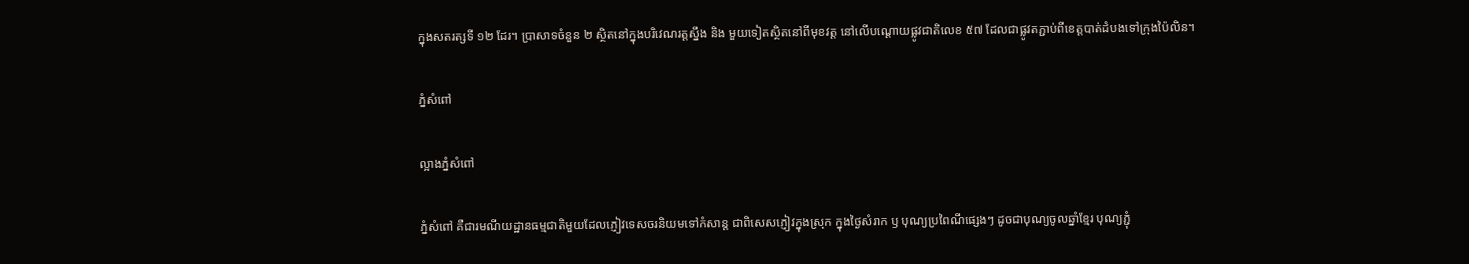ក្នុងសតរត្សទី ១២ ដែរ។ ប្រាសាទចំនួន ២ ស្ថិតនៅក្នុងបរិវេណរត្តស្នឹង និង មួយទៀតស្ថិតនៅពីមុខវត្ត នៅលើបណ្តោយផ្លូវជាតិលេខ ៥៧ ដែលជាផ្លូវតភ្ជាប់ពីខេត្តបាត់ដំបងទៅក្រុងប៉ៃលិន។

ភ្នំសំពៅ

ល្អាងភ្នំសំពៅ

ភ្នំសំពៅ គឺជារមណីយដ្ឋានធម្មជាតិមួយដែលភ្ញៀវទេសចរនិយមទៅកំសាន្ត ជាពិសេសភ្ញៀវក្នុងស្រុក ក្នុងថ្ងៃសំរាក ឫ បុណ្យប្រពៃណីផ្សេងៗ ដូចជាបុណ្យចូលឆ្នាំខ្មែរ បុណ្យភ្ជុំ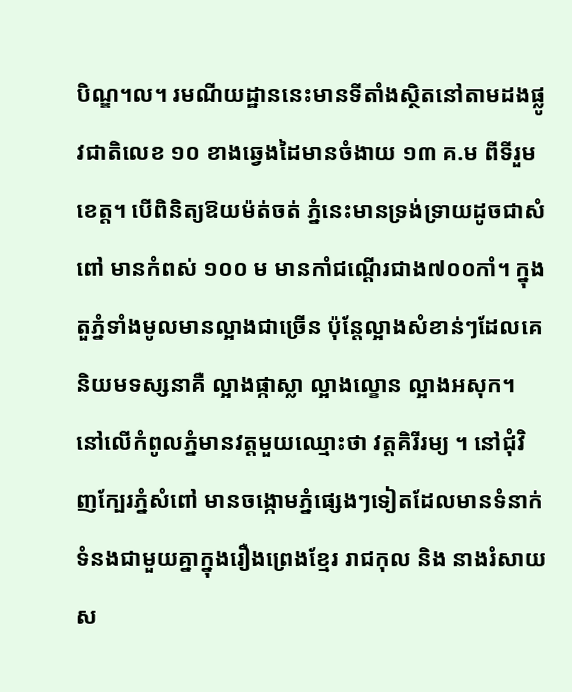បិណ្ឌ។ល។ រមណីយដ្ឋាននេះមានទីតាំងស្ថិតនៅតាមដងផ្លូវជាតិលេខ ១០ ខាងឆ្វេងដៃមានចំងាយ ១៣ គ.ម ពីទីរួមខេត្ត។ បើពិនិត្យឱយម៉ត់ចត់ ភ្នំនេះមានទ្រង់ទ្រាយដូចជាសំពៅ មានកំពស់ ១០០ ម មានកាំជណ្តើរជាង៧០០កាំ។ ក្នុងតួភ្នំទាំងមូលមានល្អាងជាច្រើន ប៉ុន្តែល្អាងសំខាន់ៗដែលគេនិយមទស្សនាគឺ ល្អាងផ្កាស្លា ល្អាងល្ខោន ល្អាងអសុក។ នៅលើកំពូលភ្នំមានវត្តមួយឈ្មោះថា វត្តគិរីរម្យ ។ នៅជុំវិញក្បែរភ្នំសំពៅ មានចង្កោមភ្នំផ្សេងៗទៀតដែលមានទំនាក់ទំនងជាមួយគ្នាក្នុងរឿងព្រេងខ្មែរ រាជកុល និង នាងរំសាយស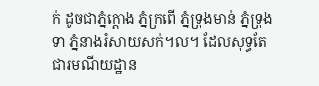ក់ ដូចជាភ្នំក្តោង ភ្នំក្រពើ ភ្នំទ្រុងមាន់ ភ្នំទ្រុងទា ភ្នំនាងរំសាយសក់។ល។ ដែលសុទ្ធតែជារមណីយដ្ឋាន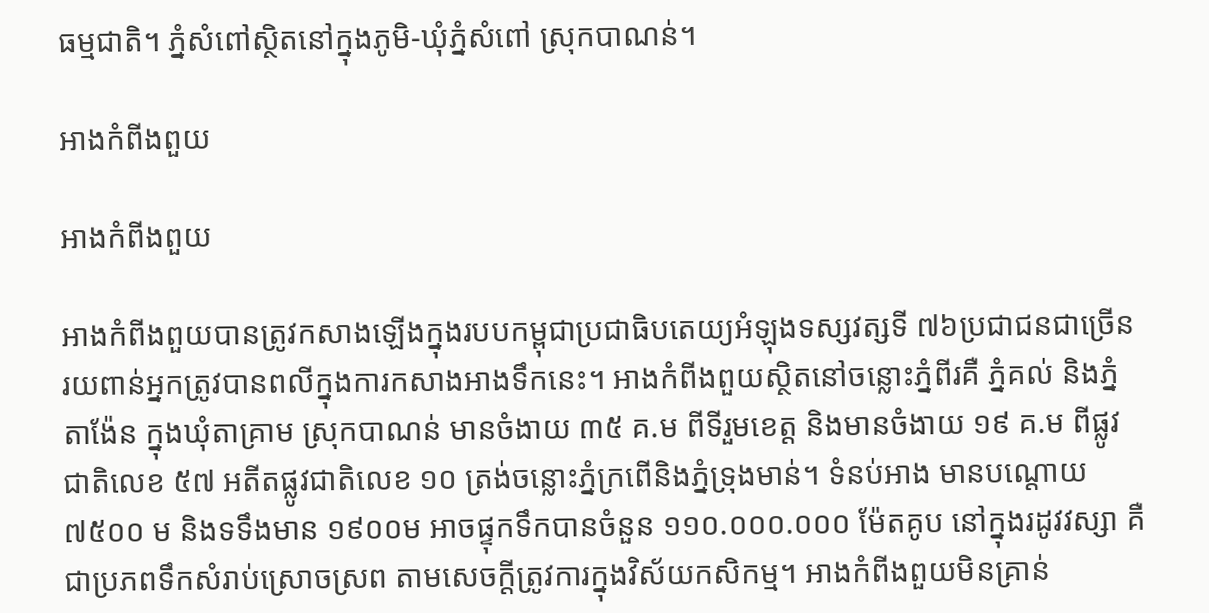ធម្មជាតិ។ ភំ្នសំពៅស្ថិតនៅក្នុងភូមិ-ឃុំភ្នំសំពៅ ស្រុកបាណន់។

អាងកំពីងពួយ

អាងកំពីងពួយ

អាងកំពីងពួយបានត្រូវកសាងឡើងក្នុងរបបកម្ពុជាប្រជាធិបតេយ្យអំឡុងទស្សវត្សទី ៧៦ប្រជាជនជាច្រើនរយពាន់អ្នកត្រូវបានពលីក្នុងការកសាងអាងទឹកនេះ។ អាងកំពីងពួយស្ថិតនៅចន្លោះភ្នំពីរគឺ ភ្នំគល់ និងភ្នំតាង៉ែន ក្នុងឃុំតាគ្រាម ស្រុកបាណន់ មានចំងាយ ៣៥ គ.ម ពីទីរួមខេត្ត និងមានចំងាយ ១៩ គ.ម ពីផ្លូវជាតិលេខ ៥៧ អតីតផ្លូវជាតិលេខ ១០ ត្រង់ចន្លោះភ្នំក្រពើនិងភ្នំទ្រុងមាន់។ ទំនប់អាង មានបណ្តោយ ៧៥០០ ម និងទទឹងមាន ១៩០០ម អាចផ្ទុកទឹកបានចំនួន ១១០.០០០.០០០ ម៉ែតគូប នៅក្នុងរដូវវស្សា គឺជាប្រភពទឹកសំរាប់ស្រោចស្រព តាមសេចក្តីត្រូវការក្នុងវិស័យកសិកម្ម។ អាងកំពីងពួយមិនគ្រាន់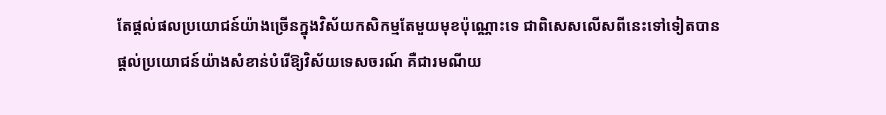តែផ្តល់ផលប្រយោជន៍យ៉ាងច្រើនក្នុងវិស័យកសិកម្មតែមួយមុខប៉ុណ្ណោះទេ ជាពិសេសលើសពីនេះទៅទៀតបានផ្តល់ប្រយោជន៍យ៉ាងសំខាន់បំរើឱ្យវិស័យទេសចរណ៍ គឺជារមណីយ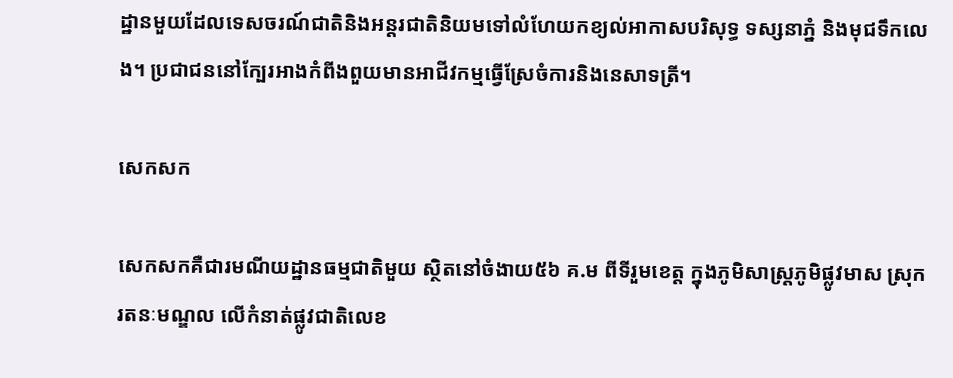ដ្ឋានមួយដែលទេសចរណ៍ជាតិនិងអន្តរជាតិនិយមទៅលំហែយកខ្យល់អាកាសបរិសុទ្ធ ទស្សនាភ្នំ និងមុជទឹកលេង។ ប្រជាជននៅក្បែរអាងកំពីងពួយមានអាជីវកម្មធ្វើស្រែចំការនិងនេសាទត្រី។

សេកសក

សេកសកគឺជារមណីយដ្ឋានធម្មជាតិមួយ ស្ថិតនៅចំងាយ៥៦ គ.ម ពីទីរួមខេត្ត ក្នុងភូមិសាស្រ្តភូមិផ្លូវមាស ស្រុករតនៈមណ្ឌល លើកំនាត់ផ្លូវជាតិលេខ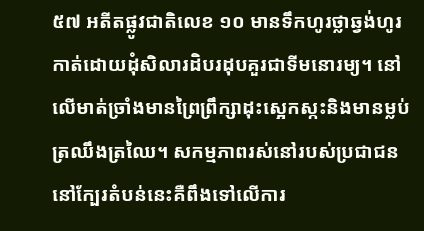៥៧ អតីតផ្លូវជាតិលេខ ១០ មានទឹកហូរថ្លាឆ្វង់ហូរកាត់ដោយដុំសិលារដិបរដុបគួរជាទីមនោរម្យ។ នៅលើមាត់ច្រាំងមានព្រៃព្រឹក្សាដុះស្អេកស្កះនិងមានម្លប់ត្រឈឹងត្រឈៃ។ សកម្មភាពរស់នៅរបស់ប្រជាជននៅក្បែរតំបន់នេះគឺពឹងទៅលើការ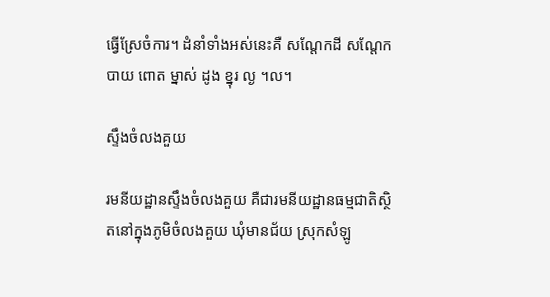ធ្វើស្រែចំការ។ ដំនាំទាំងអស់នេះគឺ សណ្តែកដី សណ្តែកបាយ ពោត ម្នាស់ ដូង ខ្នុរ ល្ង ។ល។

ស្ទឹងចំលងគួយ

រមនីយដ្ឋានស្ទឹងចំលងគួយ គឺជារមនីយដ្ឋានធម្មជាតិស្ថិតនៅក្នុងភូមិចំលងគួយ ឃុំមានជ័យ ស្រុកសំឡូ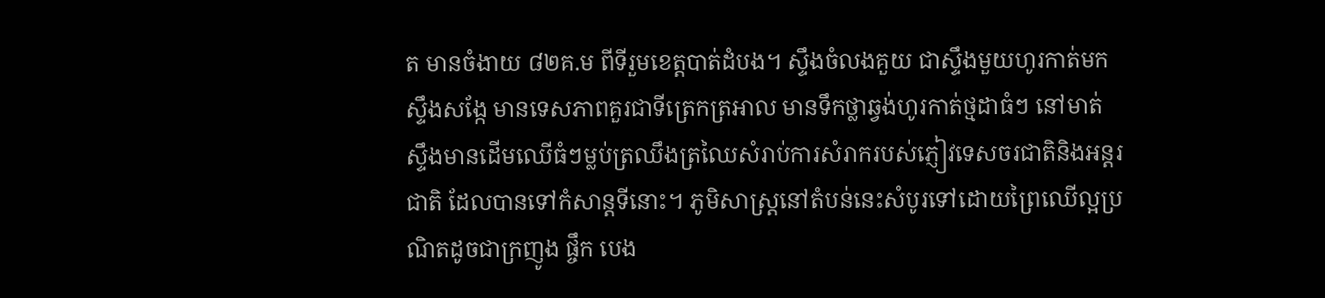ត មានចំងាយ ៨២គ.ម ពីទីរួមខេត្តបាត់ដំបង។ ស្ទឹងចំលងគួយ ជាស្ទឹងមួយហូរកាត់មកស្ទឹងសង្កែ មានទេសភាពគួរជាទីត្រេកត្រអាល មានទឹកថ្លាឆ្វង់ហូរកាត់ថ្មដាធំៗ នៅមាត់ស្ទឹងមានដើមឈើធំៗម្លប់ត្រឈឹងត្រឈៃសំរាប់ការសំរាករបស់ភ្ញៀវទេសចរជាតិនិងអន្តរជាតិ ដែលបានទៅកំសាន្តទីនោះ។ ភូមិសាស្ត្រនៅតំបន់នេះសំបូរទៅដោយព្រៃឈើល្អប្រណិតដូចជាក្រញូង ផ្ចឹក បេង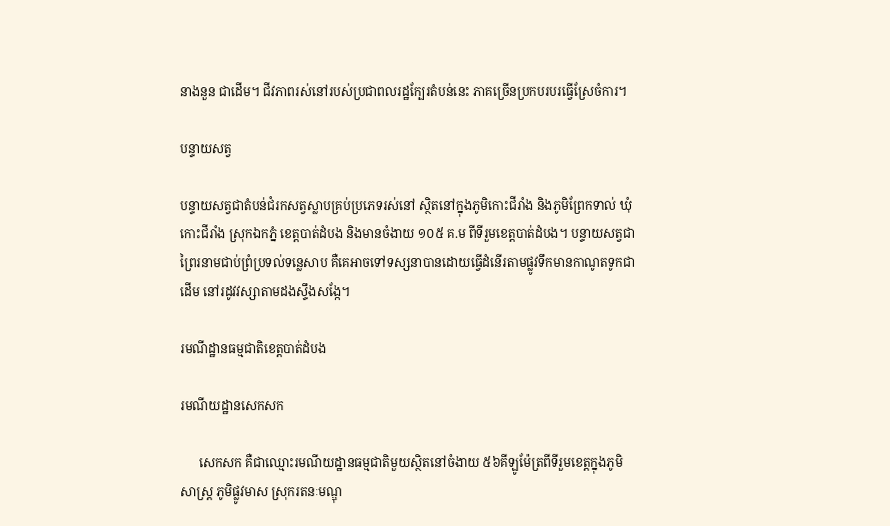នាងនួន ជាដើម។ ជីវភាពរស់នៅរបស់ប្រជាពលរដ្ឋក្បែរតំបន់នេះ ភាគច្រើនប្រកបរបរធ្វើស្រែចំការ។

បន្ទាយសត្វ

បន្ទាយសត្វជាតំបន់ជំរកសត្វស្លាបគ្រប់ប្រភេទរស់នៅ ស្ថិតនៅក្នុងភូមិកោះជីរាំង និងភូមិព្រែកទាល់ ឃុំកោះជីរាំង ស្រុកឯកភ្នំ ខេត្តបាត់ដំបង និងមានចំងាយ ១០៥ គ.ម ពីទីរួមខេត្តបាត់ដំបង។ បន្ទាយសត្វជាព្រៃរនាមជាប់ព្រំប្រទល់ទន្លេសាប គឺគេអាចទៅទស្សនាបានដោយធ្វើដំនើរតាមផ្លូវទឹកមានកាណូតទូកជាដើម នៅរដូវវស្សាតាមដងស្ទឹងសង្កែ។

រមណីដ្ឋានធម្មជាតិខេត្តបាត់ដំបង

រមណីយដ្ឋានសេកសក

      សេកសក គឺជាឈ្មោះរមណីយដ្ឋានធម្មជាតិមួយស្ថិតនៅចំងាយ ៥៦គីឡូម៉ែត្រពីទីរួមខេត្តក្នុងភូមិសាស្រ្ត ភូមិផ្លូវមាស ស្រុករតនៈមណ្ឌុ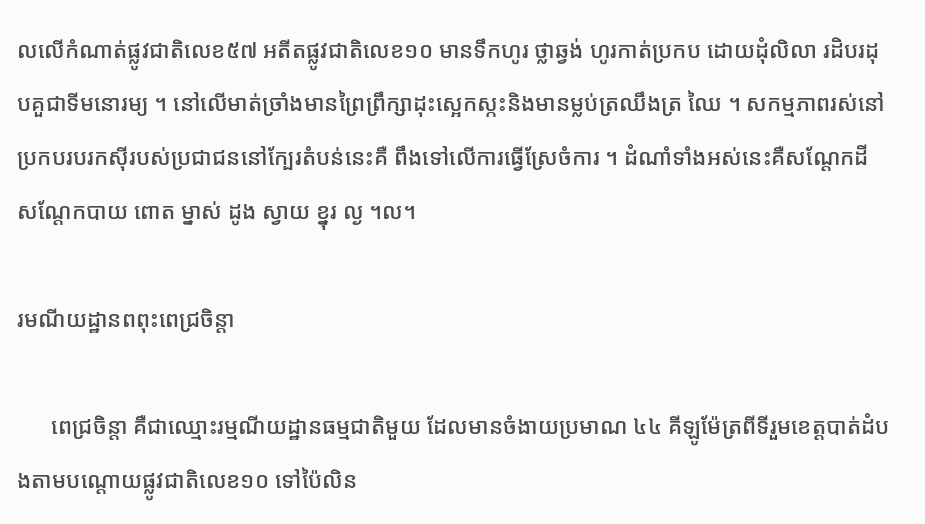លលើកំណាត់ផ្លូវជាតិលេខ៥៧ អតីតផ្លូវជាតិលេខ១០ មានទឹកហូរ ថ្លាឆ្វង់ ហូរកាត់ប្រកប ដោយដុំលិលា រដិបរដុបគួជាទីមនោរម្យ ។ នៅលើមាត់ច្រាំងមានព្រៃព្រឹក្សាដុះស្អេកស្កះនិងមានម្លប់ត្រឈឹងត្រ ឈៃ ។ សកម្មភាពរស់នៅប្រកបរបរកស៊ីរបស់ប្រជាជននៅក្បែរតំបន់នេះគឺ ពឹងទៅលើការធ្វើស្រែចំការ ។ ដំណាំទាំងអស់នេះគឺសណ្តែកដី សណ្តែកបាយ ពោត ម្នាស់ ដូង ស្វាយ ខ្នុរ ល្ង ។ល។

រមណីយដ្ឋានពពុះពេជ្រចិន្តា

      ពេជ្រចិន្តា គឺជាឈ្មោះរម្មណីយដ្ឋានធម្មជាតិមួយ ដែលមានចំងាយប្រមាណ ៤៤ គីឡូម៉ែត្រពីទីរួមខេត្តបាត់ដំបងតាមបណ្តោយផ្លូវជាតិលេខ១០ ទៅប៉ៃលិន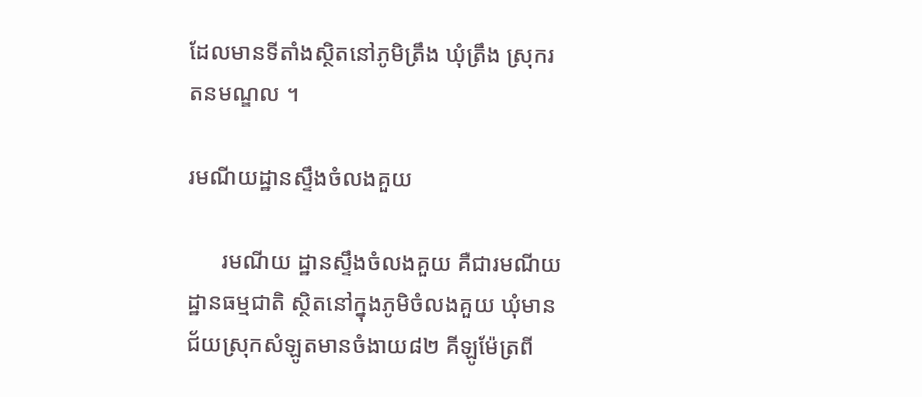ដែលមានទីតាំងស្ថិតនៅភូមិត្រឹង ឃុំត្រឹង ស្រុករតនមណ្ឌល ។

រមណីយដ្ឋានស្ទឹងចំលងគួយ

      រមណីយ ដ្ឋានស្ទឹងចំលងគួយ គឺជារមណីយដ្ឋានធម្មជាតិ ស្ថិតនៅក្នុងភូមិចំលងគួយ ឃុំមានជ័យស្រុកសំឡូតមានចំងាយ៨២ គីឡូម៉ែត្រពី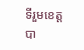ទីរួមខេត្តបា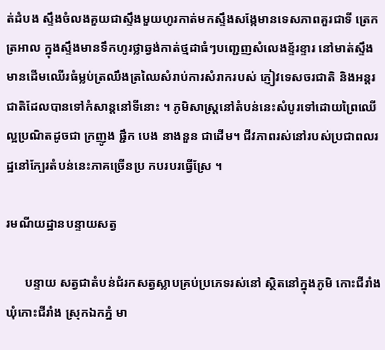ត់ដំបង ស្ទឹងចំលងគួយជាស្ទឹងមួយហូរកាត់មកស្ទឹងសង្កែមានទេសភាពគួរជាទី ត្រេកត្រអាល ក្នុងស្ទឹងមានទឹកហូរថ្លាឆ្វង់កាត់ថ្មដាធំៗបញ្ជេញសំលេងខ្ទ័រខ្ទារ នៅមាត់ស្ទឹងមានដើមឈើរធំម្លប់ត្រឈឹងត្រឈៃសំរាប់ការសំរាករបស់ ភ្ញៀវទេសចរជាតិ និងអន្តរជាតិដែលបានទៅកំសាន្តនៅទីនោះ ។ ភូមិសាស្រ្តនៅតំបន់នេះសំបូរទៅដោយព្រៃឈើល្អប្រណិតដូចជា ក្រញូង ផ្ជឹក បេង នាងនួន ជាដើម។ ជីវភាពរស់នៅរបស់ប្រជាពលរដ្ឋនៅក្បែរតំបន់នេះភាគច្រើនប្រ កបរបរធ្វើស្រែ ។

រមណីយដ្ឋានបន្ទាយសត្វ

      បន្ទាយ សត្វជាតំបន់ជំរកសត្វស្លាបគ្រប់ប្រភេទរស់នៅ ស្ថិតនៅក្នុងភូមិ កោះជីរាំង ឃុំកោះជីរាំង ស្រុកឯកភ្នំ មា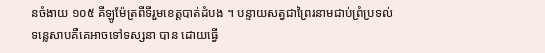នចំងាយ ១០៥ គីឡូម៉ែត្រពីទីរួមខេត្តបាត់ដំបង ។ បន្ទាយសត្វជាព្រៃរនាមជាប់ព្រំប្រទល់ទន្លេសាបគឺគេអាចទៅទស្សនា បាន ដោយធ្វើ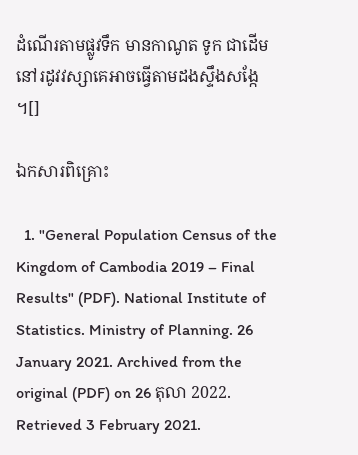ដំណើរតាមផ្លូវទឹក មានកាណូត ទូក ជាដើម នៅរដូវវស្សាគេអាចធ្វើតាមដងស្ទឹងសង្កែ ។[]

ឯកសារពិគ្រោះ

  1. "General Population Census of the Kingdom of Cambodia 2019 – Final Results" (PDF). National Institute of Statistics. Ministry of Planning. 26 January 2021. Archived from the original (PDF) on 26 តុលា 2022. Retrieved 3 February 2021.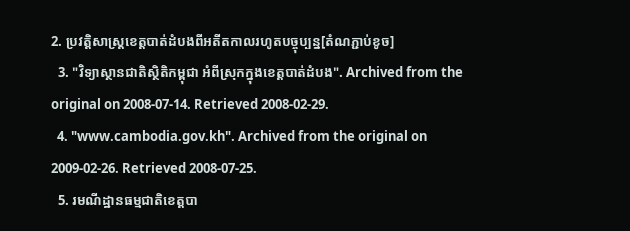2. ប្រវត្តិសាស្ត្រខេត្តបាត់ដំបងពីអតីតកាលរហូតបច្ចុប្បន្ន[តំណភ្ជាប់ខូច]
  3. "វិទ្យាស្ថានជាតិស្ថិតិកម្ពុជា អំពីស្រុកក្នុងខេត្តបាត់ដំបង". Archived from the original on 2008-07-14. Retrieved 2008-02-29.
  4. "www.cambodia.gov.kh". Archived from the original on 2009-02-26. Retrieved 2008-07-25.
  5. រមណីដ្ឋានធម្មជាតិខេត្តបា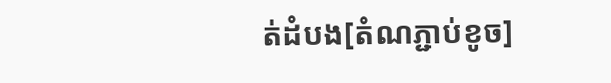ត់ដំបង[តំណភ្ជាប់ខូច]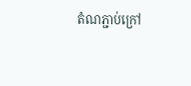តំណភ្ជាប់ក្រៅ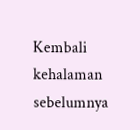Kembali kehalaman sebelumnya